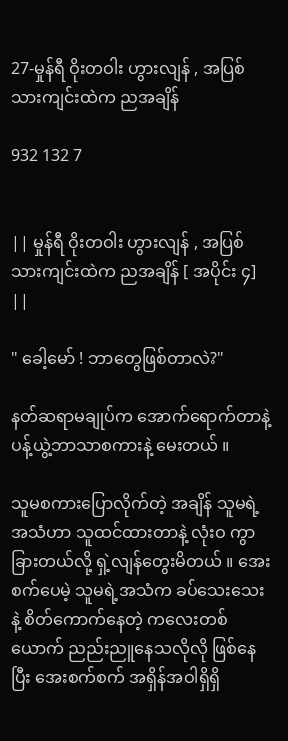27-မှုန်ရီ ဝိုးတဝါး ဟွားလျန် , အပြစ်သားကျင်းထဲက ညအချိန်

932 132 7


|| မှုန်ရီ ဝိုးတဝါး ဟွားလျန် , အပြစ်သားကျင်းထဲက ညအချိန် [ အပိုင်း ၄] ||

" ခေါ့မော် ! ဘာတွေဖြစ်တာလဲ?"

နတ်ဆရာမချုပ်က အောက်ရောက်တာနဲ့ ပန့်ယွဲ့ဘာသာစကားနဲ့ မေးတယ် ။

သူမစကားပြောလိုက်တဲ့ အချိန် သူမရဲ့အသံဟာ သူထင်ထားတာနဲ့ လုံးဝ ကွာခြားတယ်လို့ ရှဲ့လျန်တွေးမိတယ် ။ အေးစက်ပေမဲ့ သူမရဲ့အသံက ခပ်သေးသေးနဲ့ စိတ်ကောက်နေတဲ့ ကလေးတစ်ယောက် ညည်းညူနေသလိုလို ဖြစ်နေပြီး အေးစက်စက် အရှိန်အဝါရှိရှိ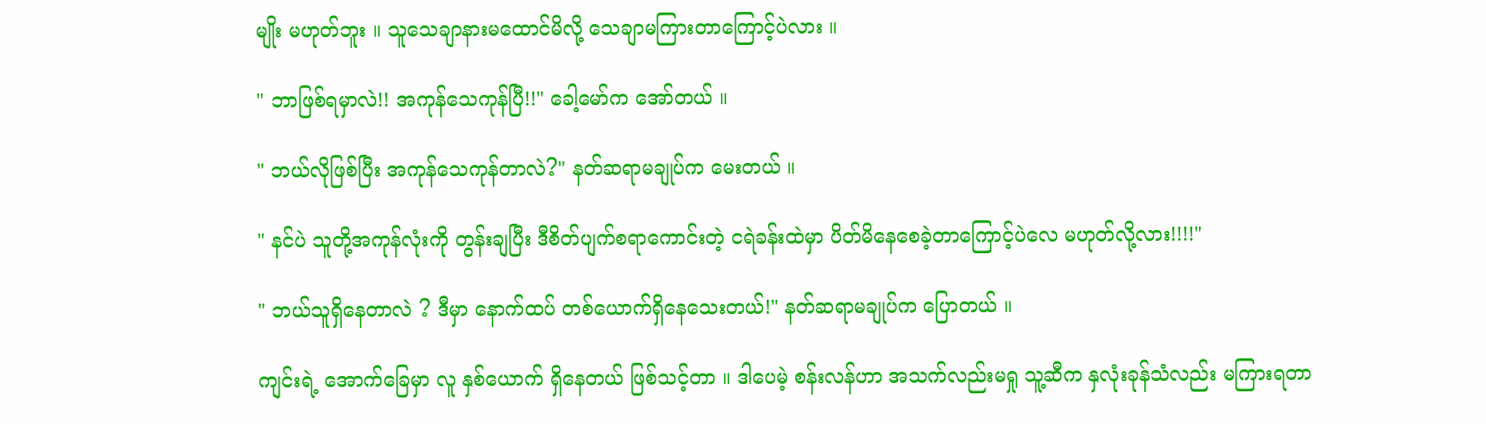မျိုး မဟုတ်ဘူး ။ သူသေချာနားမထောင်မိလို့ သေချာမကြားတာကြောင့်ပဲလား ။

" ဘာဖြစ်ရမှာလဲ!! အကုန်သေကုန်ပြီ!!" ခေါ့မော်က အော်တယ် ။

" ဘယ်လိုဖြစ်ပြီး အကုန်သေကုန်တာလဲ?" နတ်ဆရာမချုပ်က မေးတယ် ။

" နင်ပဲ သူတို့အကုန်လုံးကို တွန်းချပြီး ဒီစိတ်ပျက်စရာကောင်းတဲ့ ငရဲခန်းထဲမှာ ပိတ်မိနေစေခဲ့တာကြောင့်ပဲလေ မဟုတ်လို့လား!!!!"

" ဘယ်သူရှိနေတာလဲ ? ဒီမှာ နောက်ထပ် တစ်ယောက်ရှိနေသေးတယ်!" နတ်ဆရာမချုပ်က ပြောတယ် ။

ကျင်းရဲ့ အောက်ခြေမှာ လူ နှစ်ယောက် ရှိနေတယ် ဖြစ်သင့်တာ ။ ဒါပေမဲ့ စန်းလန်ဟာ အသက်လည်းမရှု သူ့ဆီက နှလုံးခုန်သံလည်း မကြားရတာ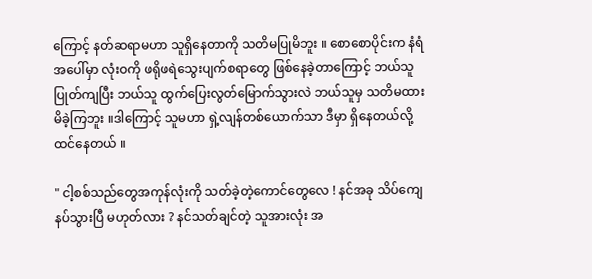ကြောင့် နတ်ဆရာမဟာ သူရှိနေတာကို သတိမပြုမိဘူး ။ စောစောပိုင်းက နံရံအပေါ်မှာ လုံးဝကို ဖရိုဖရဲသွေးပျက်စရာတွေ ဖြစ်နေခဲ့တာကြောင့် ဘယ်သူ ပြုတ်ကျပြီး ဘယ်သူ ထွက်ပြေးလွတ်မြောက်သွားလဲ ဘယ်သူမှ သတိမထားမိခဲ့ကြဘူး ။ဒါကြောင့် သူမဟာ ရှဲ့လျန်တစ်ယောက်သာ ဒီမှာ ရှိနေတယ်လို့ ထင်နေတယ် ။

" ငါ့စစ်သည်တွေအကုန်လုံးကို သတ်ခဲ့တဲ့ကောင်တွေလေ ! နင်အခု သိပ်ကျေနပ်သွားပြီ မဟုတ်လား ? နင်သတ်ချင်တဲ့ သူအားလုံး အ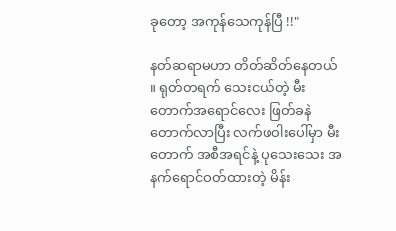ခုတော့ အကုန်သေကုန်ပြီ !!"

နတ်ဆရာမဟာ တိတ်ဆိတ်နေတယ် ။ ရုတ်တရက် သေးငယ်တဲ့ မီးတောက်အရောင်လေး ဖြတ်ခနဲ တောက်လာပြီး လက်ဖဝါးပေါ်မှာ မီးတောက် အစီအရင်နဲ့ ပုသေးသေး အနက်ရောင်ဝတ်ထားတဲ့ မိန်း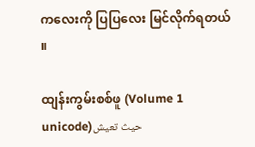ကလေးကို ပြပြလေး မြင်လိုက်ရတယ် ။

ထျန်းကွမ်းစစ်ဖူ (Volume 1 unicode)حيث تعيش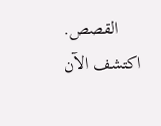القصص. اكتشف الآن